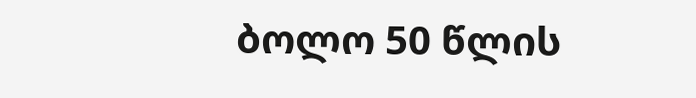ბოლო 50 წლის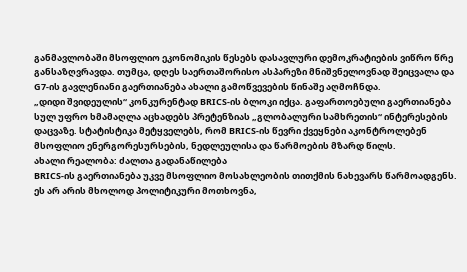განმავლობაში მსოფლიო ეკონომიკის წესებს დასავლური დემოკრატიების ვიწრო წრე განსაზღვრავდა. თუმცა, დღეს საერთაშორისო ასპარეზი მნიშვნელოვნად შეიცვალა და G7-ის გავლენიანი გაერთიანება ახალი გამოწვევების წინაშე აღმოჩნდა.
„დიდი შვიდეულის“ კონკურენტად BRICS-ის ბლოკი იქცა. გაფართოებული გაერთიანება სულ უფრო ხმამაღლა აცხადებს პრეტენზიას „გლობალური სამხრეთის“ ინტერესების დაცვაზე. სტატისტიკა მეტყველებს, რომ BRICS-ის წევრი ქვეყნები აკონტროლებენ მსოფლიო ენერგორესურსების, ნედლეულისა და წარმოების მზარდ წილს.
ახალი რეალობა: ძალთა გადანაწილება
BRICS-ის გაერთიანება უკვე მსოფლიო მოსახლეობის თითქმის ნახევარს წარმოადგენს. ეს არ არის მხოლოდ პოლიტიკური მოთხოვნა,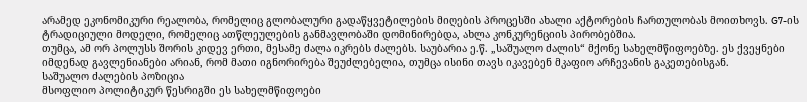არამედ ეკონომიკური რეალობა, რომელიც გლობალური გადაწყვეტილების მიღების პროცესში ახალი აქტორების ჩართულობას მოითხოვს. G7-ის ტრადიციული მოდელი, რომელიც ათწლეულების განმავლობაში დომინირებდა, ახლა კონკურენციის პირობებშია.
თუმცა, ამ ორ პოლუსს შორის კიდევ ერთი, მესამე ძალა იკრებს ძალებს. საუბარია ე.წ. „საშუალო ძალის“ მქონე სახელმწიფოებზე. ეს ქვეყნები იმდენად გავლენიანები არიან, რომ მათი იგნორირება შეუძლებელია, თუმცა ისინი თავს იკავებენ მკაფიო არჩევანის გაკეთებისგან.
საშუალო ძალების პოზიცია
მსოფლიო პოლიტიკურ წესრიგში ეს სახელმწიფოები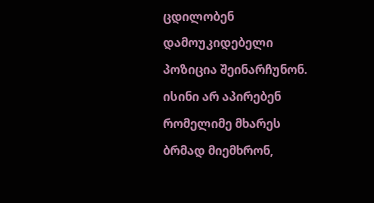ცდილობენ დამოუკიდებელი პოზიცია შეინარჩუნონ. ისინი არ აპირებენ რომელიმე მხარეს ბრმად მიემხრონ,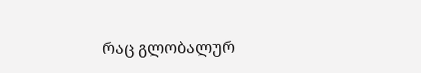რაც გლობალურ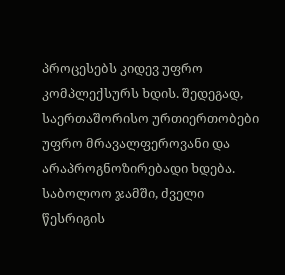პროცესებს კიდევ უფრო კომპლექსურს ხდის. შედეგად, საერთაშორისო ურთიერთობები უფრო მრავალფეროვანი და არაპროგნოზირებადი ხდება.
საბოლოო ჯამში, ძველი წესრიგის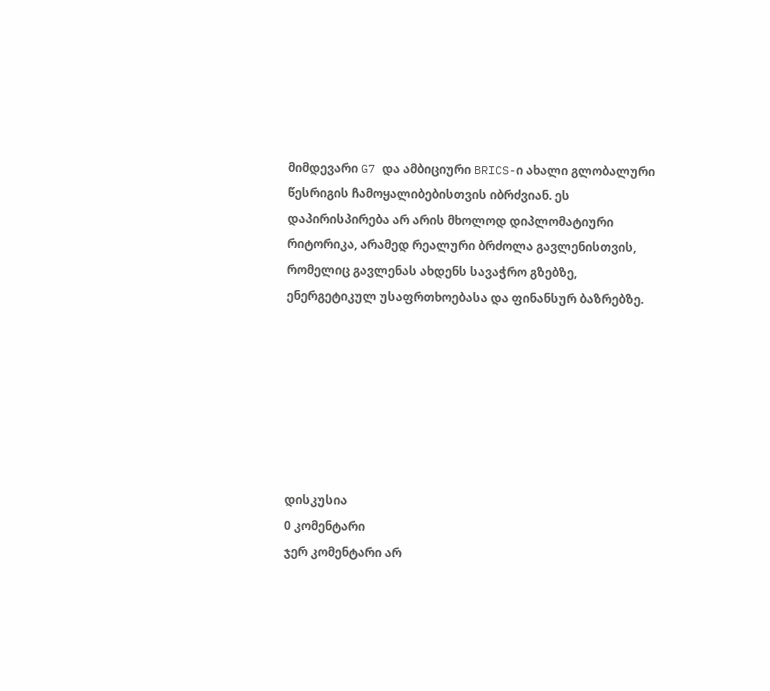მიმდევარი G7 და ამბიციური BRICS-ი ახალი გლობალური წესრიგის ჩამოყალიბებისთვის იბრძვიან. ეს დაპირისპირება არ არის მხოლოდ დიპლომატიური რიტორიკა, არამედ რეალური ბრძოლა გავლენისთვის, რომელიც გავლენას ახდენს სავაჭრო გზებზე, ენერგეტიკულ უსაფრთხოებასა და ფინანსურ ბაზრებზე.







დისკუსია
0 კომენტარი
ჯერ კომენტარი არ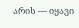არის — იყავი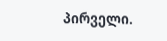პირველი.